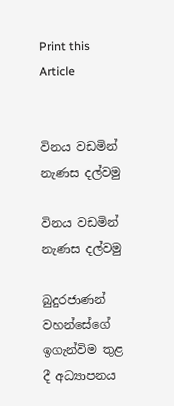Print this Article


විනය වඩමින් නැණස දල්වමු

විනය වඩමින් නැණස දල්වමු

බුදුරජාණන් වහන්සේගේ ඉගැන්විම තුළ දී අධ්‍යාපනය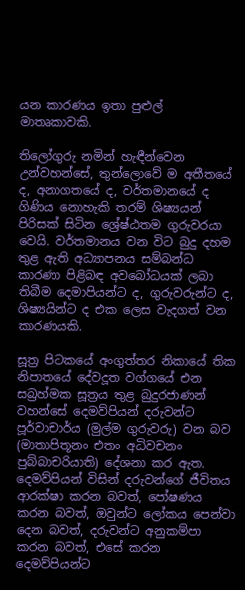යන කාරණය ඉතා පුළුල් මාතෘකාවකි.

තිලෝගුරු නමින් හැඳීන්වෙන උන්වහන්සේ, තුන්ලොවේ ම අතීතයේ ද, අනාගතයේ ද, වර්තමානයේ ද ගිණිය නොහැකි තරම් ශිෂ්‍යයන් පිරිසක් සිටින ශ්‍රේෂ්ඨතම ගුරුවරයා වෙයි. වර්තමානය වන විට බුදු දහම තුළ ඇති අධ්‍යාපනය සම්බන්ධ කාරණා පිළිබඳ අවබෝධයක් ලබා තිබීම දෙමාපියන්ට ද, ගුරුවරුන්ට ද, ශිෂ්‍යයින්ට ද එක ලෙස වැදගත් වන කාරණයකි.

සූත්‍ර පිටකයේ අංගුත්තර නිකායේ තික නිපාතයේ දේවදූත වග්ගයේ එන සබ්‍රහ්මක සූත්‍රය තුළ බුදුරජාණන් වහන්සේ දෙමව්පියන් දරුවන්ට පූර්වාචාර්ය (මුල්ම ගුරුවරු) වන බව (මාතාපිතූනං එතං අධිවචනං පුබ්බාචරියාති) දේශනා කර ඇත. දෙමව්පියන් විසින් දරුවන්ගේ ජීවිතය ආරක්ෂා කරන බවත්, පෝෂණය කරන බවත්, ඔවුන්ට ලෝකය පෙන්වා දෙන බවත්, දරුවන්ට අනුකම්පා කරන බවත්, එසේ කරන දෙමව්පියන්ට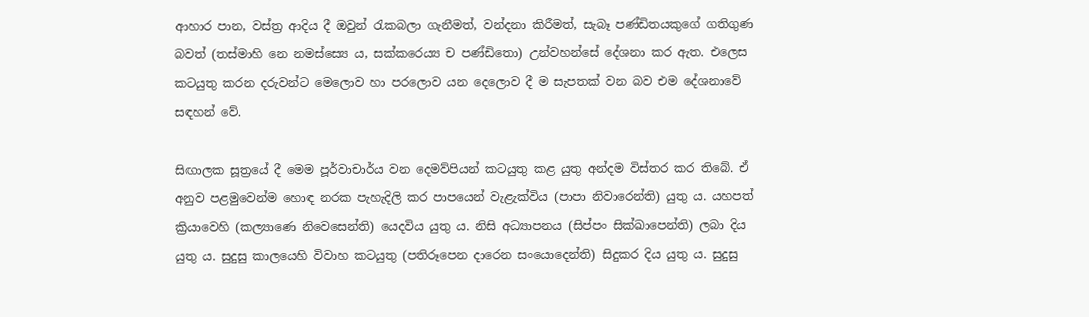ආහාර පාන, වස්ත්‍ර ආදිය දී ඔවුන් රැකබලා ගැනීමත්, වන්දනා කිරීමත්, සැබෑ පණ්ඩිතයකුගේ ගතිගුණ බවත් (තස්මාහි නෙ නමස්ස්‍යෙ ය, සක්‌කරෙය්‍ය ච පණ්‌ඩිතො) උන්වහන්සේ දේශනා කර ඇත. එලෙස කටයුතු කරන දරුවන්ට මෙලොව හා පරලොව යන දෙලොව දී ම සැපතක් වන බව එම දේශනාවේ සඳහන් වේ.

සිඟාලක සූත්‍රයේ දී මෙම පූර්වාචාර්ය වන දෙමව්පියන් කටයුතු කළ යුතු අන්දම විස්තර කර තිබේ. ඒ අනුව පළමුවෙන්ම හොඳ නරක පැහැදිලි කර පාපයෙන් වැළැක්විය (පාපා නිවාරෙන්ති) යුතු ය. යහපත් ක්‍රියාවෙහි (කල්‍යාණෙ නිවෙසෙන්ති) යෙදවිය යුතු ය. නිසි අධ්‍යාපනය (සිප්පං සික්ඛාපෙන්ති) ලබා දිය යුතු ය. සුදුසු කාලයෙහි විවාහ කටයුතු (පතිරූපෙන දාරෙන සංයොදෙන්ති) සිදුකර දිය යුතු ය. සුදුසු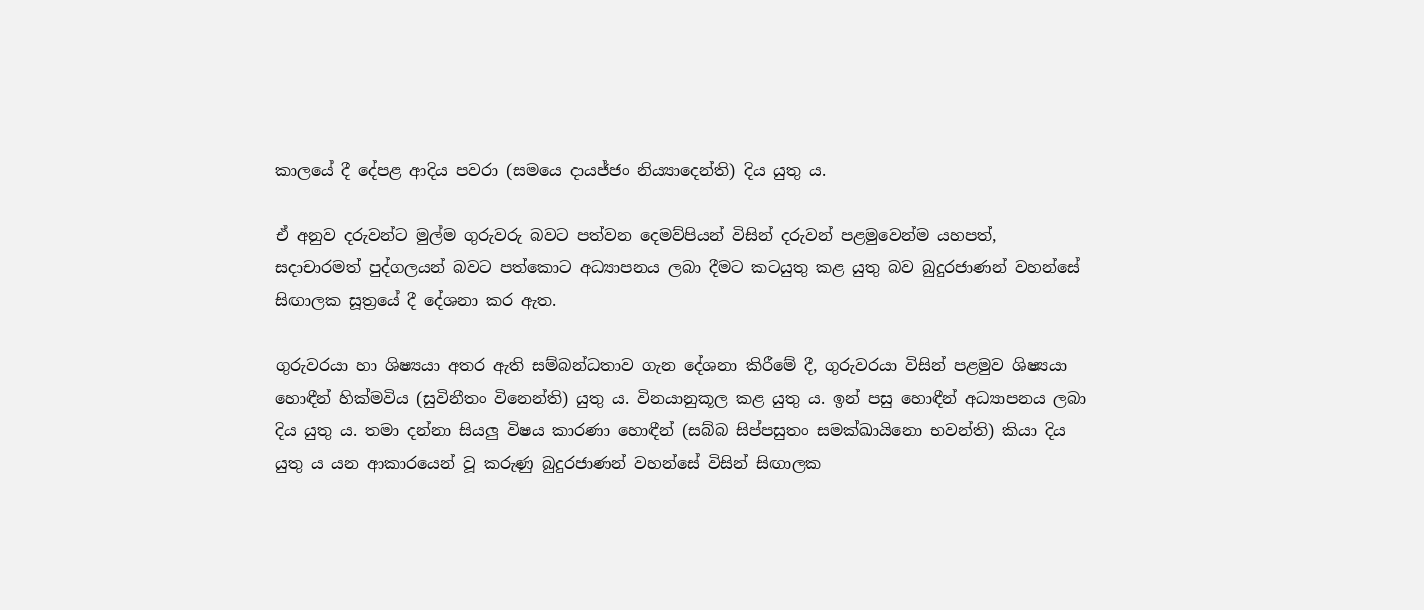කාලයේ දී දේපළ ආදිය පවරා (සමයෙ දායජ්ජං නිය්‍යාදෙන්ති) දිය යුතු ය.

ඒ අනුව දරුවන්ට මුල්ම ගුරුවරු බවට පත්වන දෙමව්පියන් විසින් දරුවන් පළමුවෙන්ම යහපත්, සදාචාරමත් පුද්ගලයන් බවට පත්කොට අධ්‍යාපනය ලබා දීමට කටයුතු කළ යුතු බව බුදුරජාණන් වහන්සේ සිඟාලක සූත්‍රයේ දී දේශනා කර ඇත.

ගුරුවරයා හා ශිෂ්‍යයා අතර ඇති සම්බන්ධතාව ගැන දේශනා කිරීමේ දී, ගුරුවරයා විසින් පළමුව ශිෂ්‍යයා හොඳීන් හික්මවිය (සුවිනීතං විනෙන්ති) යුතු ය. විනයානුකූල කළ යුතු ය. ඉන් පසු හොඳීන් අධ්‍යාපනය ලබා දිය යුතු ය. තමා දන්නා සියලු විෂය කාරණා හොඳීන් (සබ්බ සිප්පසුතං සමක්ඛායිනො භවන්ති) කියා දිය යුතු ය යන ආකාරයෙන් වූ කරුණු බුදුරජාණන් වහන්සේ විසින් සිඟාලක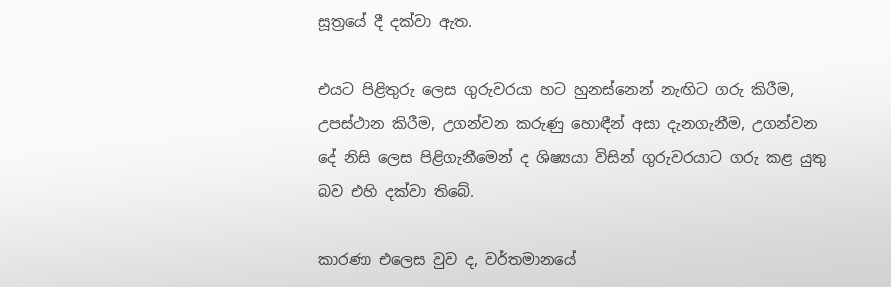සූත්‍රයේ දී දක්වා ඇත.

එයට පිළිතුරු ලෙස ගුරුවරයා හට හුනස්නෙන් නැඟිට ගරු කිරීම, උපස්ථාන කිරීම, උගන්වන කරුණු හොඳීන් අසා දැනගැනීම, උගන්වන දේ නිසි ලෙස පිළිගැනීමෙන් ද ශිෂ්‍යයා විසින් ගුරුවරයාට ගරු කළ යුතු බව එහි දක්වා තිබේ.

කාරණා එලෙස වුව ද, වර්තමානයේ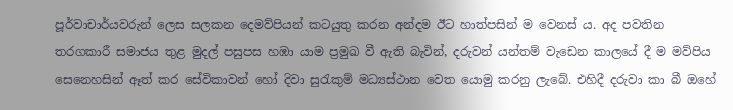පූර්වාචාර්යවරුන් ලෙස සලකන දෙමව්පියන් කටයුතු කරන අන්දම ඊට හාත්පසින් ම වෙනස් ය. අද පවතින තරගකාරී සමාජය තුළ මුදල් පසුපස හඹා යාම ප්‍රමුඛ වී ඇති බැවින්, දරුවන් යන්තම් වැඩෙන කාලයේ දී ම මව්පිය සෙනෙහසින් ඈත් කර සේවිකාවන් හෝ දිවා සුරැකුම් මධ්‍යස්ථාන වෙත යොමු කරනු ලැබේ. එහිදී දරුවා කා බී ඔහේ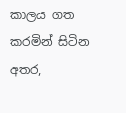කාලය ගත කරමින් සිටින අතර,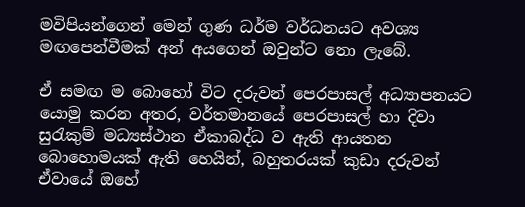මවිපියන්ගෙන් මෙන් ගුණ ධර්ම වර්ධනයට අවශ්‍ය මඟපෙන්වීමක් අන් අයගෙන් ඔවුන්ට නො ලැබේ.

ඒ සමඟ ම බොහෝ විට දරුවන් පෙරපාසල් අධ්‍යාපනයට යොමු කරන අතර, වර්තමානයේ පෙරපාසල් හා දිවා සුරැකුම් මධ්‍යස්ථාන ඒකාබද්ධ ව ඇති ආයතන බොහොමයක් ඇති හෙයින්, බහුතරයක් කුඩා දරුවන් ඒවායේ ඔහේ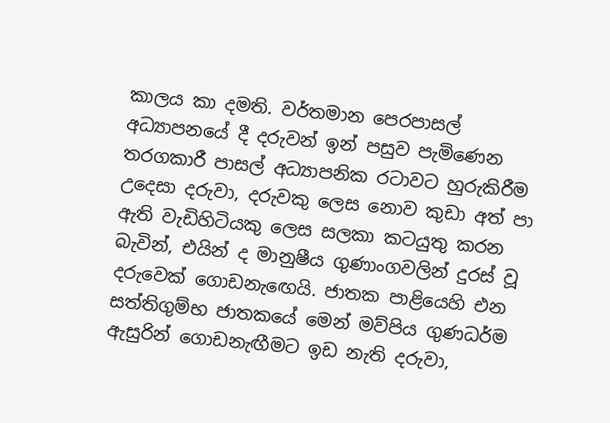කාලය කා දමති. වර්තමාන පෙරපාසල් අධ්‍යාපනයේ දී දරුවන් ඉන් පසුව පැමිණෙන තරගකාරී පාසල් අධ්‍යාපනික රටාවට හුරුකිරීම උදෙසා දරුවා, දරුවකු ලෙස නොව කුඩා අත් පා ඇති වැඩිහිටියකු ලෙස සලකා කටයුතු කරන බැවින්, එයින් ද මානුෂීය ගුණාංගවලින් දුරස් වූ දරුවෙක් ගොඩනැඟෙයි. ජාතක පාළියෙහි එන සත්තිගුම්භ ජාතකයේ මෙන් මව්පිය ගුණධර්ම ඇසුරින් ගොඩනැඟීමට ඉඩ නැති දරුවා,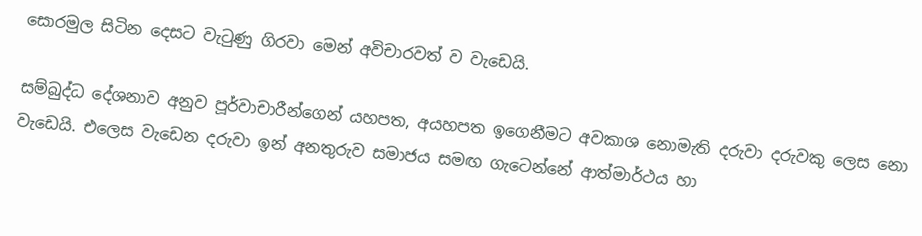සොරමුල සිටින දෙසට වැටුණු ගිරවා මෙන් අවිචාරවත් ව වැඩෙයි.

සම්බුද්ධ දේශනාව අනුව පූර්වාචාරීන්ගෙන් යහපත, අයහපත ඉගෙනීමට අවකාශ නොමැති දරුවා දරුවකු ලෙස නො වැඩෙයි. එලෙස වැඩෙන දරුවා ඉන් අනතුරුව සමාජය සමඟ ගැටෙන්නේ ආත්මාර්ථය හා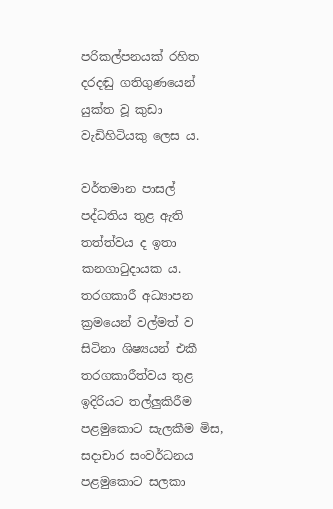පරිකල්පනයක් රහිත දරදඬු ගතිගුණයෙන් යුක්ත වූ කුඩා වැඩිහිටියකු ලෙස ය.

වර්තමාන පාසල් පද්ධතිය තුළ ඇති තත්ත්වය ද ඉතා කනගාටුදායක ය. තරගකාරී අධ්‍යාපන ක්‍රමයෙන් වල්මත් ව සිටිනා ශිෂ්‍යයන් එකී තරගකාරීත්වය තුළ ඉදිරියට තල්ලුකිරීම පළමුකොට සැලකීම මිස, සදාචාර සංවර්ධනය පළමුකොට සලකා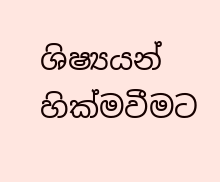ශිෂ්‍යයන් හික්මවීමට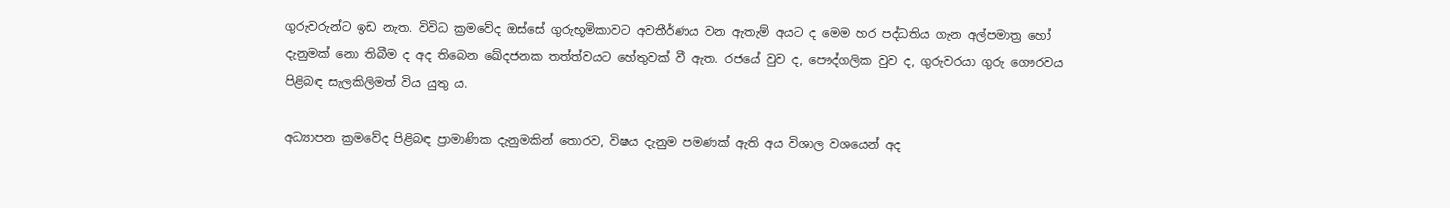ගුරුවරුන්ට ඉඩ නැත. විවිධ ක්‍රමවේද ඔස්සේ ගුරුභූමිකාවට අවතීර්ණය වන ඇතැම් අයට ද මෙම හර පද්ධතිය ගැන අල්පමාත්‍ර හෝ දැනුමක් නො තිබීම ද අද තිබෙන ඛේදජනක තත්ත්වයට හේතුවක් වී ඇත. රජයේ වුව ද, පෞද්ගලික වුව ද, ගුරුවරයා ගුරු ගෞරවය පිළිබඳ සැලකිලිමත් විය යුතු ය.

අධ්‍යාපන ක්‍රමවේද පිළිබඳ ප්‍රාමාණික දැනුමකින් තොරව, විෂය දැනුම පමණක් ඇති අය විශාල වශයෙන් අද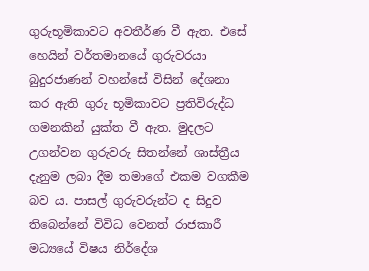ගුරුභූමිකාවට අවතීර්ණ වී ඇත. එසේ හෙයින් වර්තමානයේ ගුරුවරයා බුදුරජාණන් වහන්සේ විසින් දේශනා කර ඇති ගුරු භූමිකාවට ප්‍රතිවිරුද්ධ ගමනකින් යුක්ත වී ඇත. මුදලට උගන්වන ගුරුවරු සිතන්නේ ශාස්ත්‍රීය දැනුම ලබා දීම තමාගේ එකම වගකීම බව ය. පාසල් ගුරුවරුන්ට ද සිදුව තිබෙන්නේ විවිධ වෙනත් රාජකාරී මධ්‍යයේ විෂය නිර්දේශ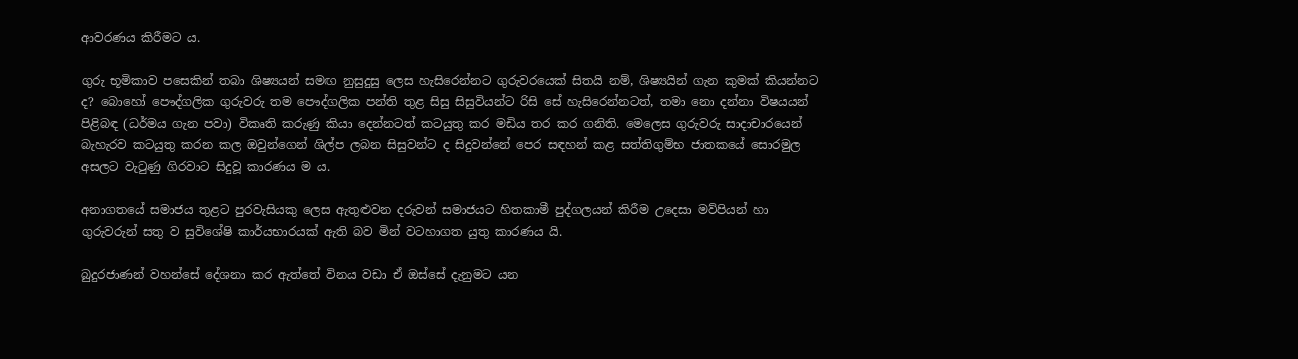ආවරණය කිරීමට ය.

ගුරු භූමිකාව පසෙකින් තබා ශිෂ්‍යයන් සමඟ නුසුදුසු ලෙස හැසිරෙන්නට ගුරුවරයෙක් සිතයි නම්, ශිෂ්‍යයින් ගැන කුමක් කියන්නට ද? බොහෝ පෞද්ගලික ගුරුවරු තම පෞද්ගලික පන්ති තුළ සිසු සිසුවියන්ට රිසි සේ හැසිරෙන්නටත්, තමා නො දන්නා විෂයයන් පිළිබඳ (ධර්මය ගැන පවා) විකෘති කරුණු කියා දෙන්නටත් කටයුතු කර මඩිය තර කර ගනිති. මෙලෙස ගුරුවරු සාදාචාරයෙන් බැහැරව කටයුතු කරන කල ඔවුන්ගෙන් ශිල්ප ලබන සිසුවන්ට ද සිදුවන්නේ පෙර සඳහන් කළ සත්තිගුම්භ ජාතකයේ සොරමුල අසලට වැටුණු ගිරවාට සිදුවූ කාරණය ම ය.

අනාගතයේ සමාජය තුළට පුරවැසියකු ලෙස ඇතුළුවන දරුවන් සමාජයට හිතකාමී පුද්ගලයන් කිරීම උදෙසා මව්පියන් හා ගුරුවරුන් සතු ව සුවිශේෂි කාර්යභාරයක් ඇති බව මින් වටහාගත යුතු කාරණය යි.

බුදුරජාණන් වහන්සේ දේශනා කර ඇත්තේ විනය වඩා ඒ ඔස්සේ දැනුමට යන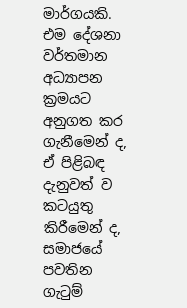මාර්ගයකි. එම දේශනා වර්තමාන අධ්‍යාපන ක්‍රමයට අනුගත කර ගැනීමෙන් ද, ඒ පිළිබඳ දැනුවත් ව කටයුතු කිරීමෙන් ද, සමාජයේ පවතින ගැටුම්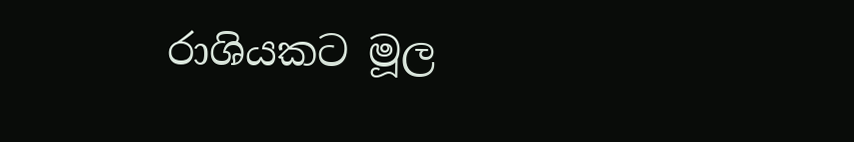රාශියකට මූල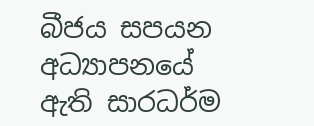බීජය සපයන අධ්‍යාපනයේ ඇති සාරධර්ම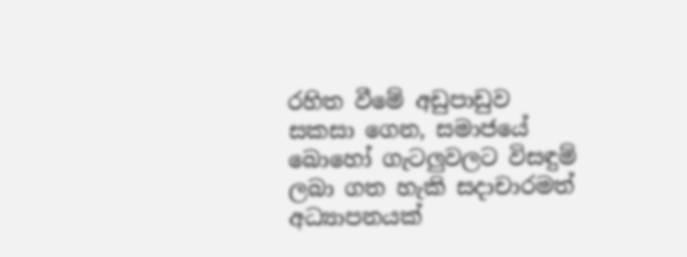රහිත වීමේ අඩුපාඩුව සකසා ගෙන, සමාජයේ බොහෝ ගැටලුවලට විසඳුම් ලබා ගත හැකි සදාචාරමත් අධ්‍යාපනයක්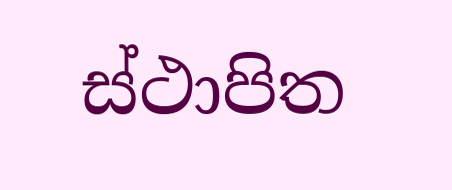ස්ථාපිත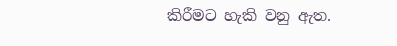කිරීමට හැකි වනු ඇත.